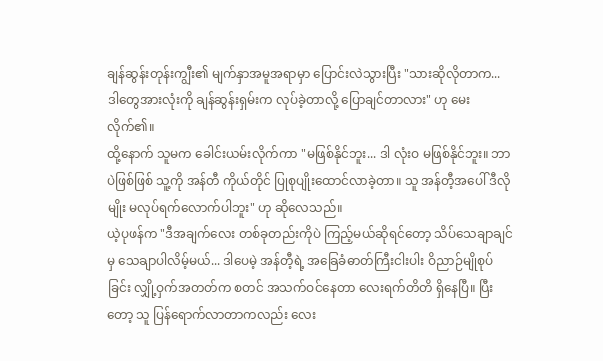ချန်ဆွန်းတုန်းကျွီး၏ မျက်နှာအမူအရာမှာ ပြောင်းလဲသွားပြီး "သားဆိုလိုတာက... ဒါတွေအားလုံးကို ချန်ဆွန်းရှမ်းက လုပ်ခဲ့တာလို့ ပြောချင်တာလား" ဟု မေးလိုက်၏။
ထို့နောက် သူမက ခေါင်းယမ်းလိုက်ကာ "မဖြစ်နိုင်ဘူး... ဒါ လုံးဝ မဖြစ်နိုင်ဘူး။ ဘာပဲဖြစ်ဖြစ် သူ့ကို အန်တီ ကိုယ်တိုင် ပြုစုပျိုးထောင်လာခဲ့တာ။ သူ အန်တီ့အပေါ် ဒီလိုမျိုး မလုပ်ရက်လောက်ပါဘူး" ဟု ဆိုလေသည်။
ယဲ့ပုဖန်က "ဒီအချက်လေး တစ်ခုတည်းကိုပဲ ကြည့်မယ်ဆိုရင်တော့ သိပ်သေချာချင်မှ သေချာပါလိမ့်မယ်... ဒါပေမဲ့ အန်တီ့ရဲ့ အခြေခံဓာတ်ကြီးငါးပါး ဝိညာဉ်မျိုစုပ်ခြင်း လျှို့ဝှက်အတတ်က စတင် အသက်ဝင်နေတာ လေးရက်တိတိ ရှိနေပြီ။ ပြီးတော့ သူ ပြန်ရောက်လာတာကလည်း လေး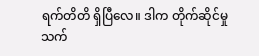ရက်တိတိ ရှိပြီလေ။ ဒါက တိုက်ဆိုင်မှုသက်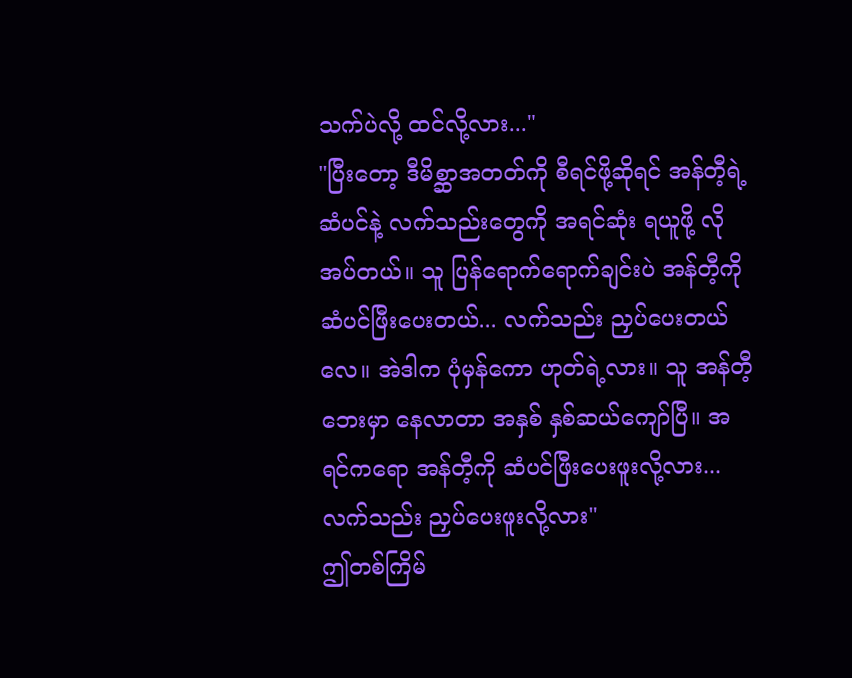သက်ပဲလို့ ထင်လို့လား..."
"ပြီးတော့ ဒီမိစ္ဆာအတတ်ကို စီရင်ဖို့ဆိုရင် အန်တီ့ရဲ့ ဆံပင်နဲ့ လက်သည်းတွေကို အရင်ဆုံး ရယူဖို့ လိုအပ်တယ်။ သူ ပြန်ရောက်ရောက်ချင်းပဲ အန်တီ့ကို ဆံပင်ဖြီးပေးတယ်... လက်သည်း ညှပ်ပေးတယ်လေ။ အဲဒါက ပုံမှန်ကော ဟုတ်ရဲ့လား။ သူ အန်တီ့ဘေးမှာ နေလာတာ အနှစ် နှစ်ဆယ်ကျော်ပြီ။ အရင်ကရော အန်တီ့ကို ဆံပင်ဖြီးပေးဖူးလို့လား... လက်သည်း ညှပ်ပေးဖူးလို့လား"
ဤတစ်ကြိမ်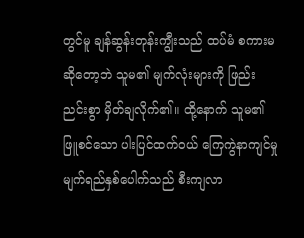တွင်မူ ချန်ဆွန်းတုန်းကျွီးသည် ထပ်မံ စကားမဆိုတော့ဘဲ သူမ၏ မျက်လုံးများကို ဖြည်းညင်းစွာ မှိတ်ချလိုက်၏။ ထို့နောက် သူမ၏ ဖြူစင်သော ပါးပြင်ထက်ဝယ် ကြေကွဲနာကျင်မှု မျက်ရည်နှစ်ပေါက်သည် စီးကျလာ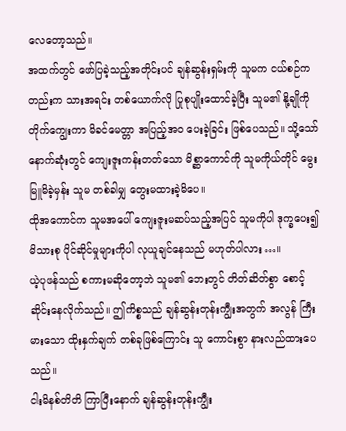လေတော့သည်။
အထက်တွင် ဖော်ပြခဲ့သည့်အတိုင်းပင် ချန်ဆွန်းရှမ်းကို သူမက ငယ်စဉ်ကတည်းက သားအရင်း တစ်ယောက်လို ပြုစုပျိုးထောင်ခဲ့ပြီး သူမ၏ နို့ချိုကို တိုက်ကျွေးကာ မိခင်မေတ္တာ အပြည့်အဝ ပေးခဲ့ခြင်း ဖြစ်ပေသည်။ သို့သော် နောက်ဆုံးတွင် ကျေးဇူးကန်းတတ်သော မိစ္ဆာကောင်ကို သူမကိုယ်တိုင် မွေးမြူမိခဲ့မှန်း သူမ တစ်ခါမျှ တွေးမထားခဲ့မိပေ။
ထိုအကောင်က သူမအပေါ် ကျေးဇူးမဆပ်သည့်အပြင် သူမကိုပါ ဒုက္ခပေး၍ မိသားစု ပိုင်ဆိုင်မှုများကိုပါ လုယူချင်နေသည် မဟုတ်ပါလား…။
ယဲ့ပုဖန်သည် စကားမဆိုတော့ဘဲ သူမ၏ ဘေးတွင် တိတ်ဆိတ်စွာ စောင့်ဆိုင်းနေလိုက်သည်။ ဤကိစ္စသည် ချန်ဆွန်းတုန်းကျွီးအတွက် အလွန် ကြီးမားသော ထိုးနှက်ချက် တစ်ခုဖြစ်ကြောင်း သူ ကောင်းစွာ နားလည်ထားပေသည်။
ငါးမိနစ်တိတိ ကြာပြီးနောက် ချန်ဆွန်းတုန်းကျွီး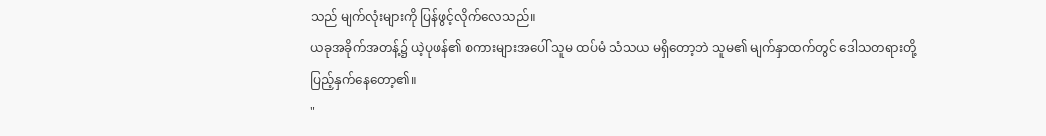သည် မျက်လုံးများကို ပြန်ဖွင့်လိုက်လေသည်။
ယခုအခိုက်အတန့်၌ ယဲ့ပုဖန်၏ စကားများအပေါ် သူမ ထပ်မံ သံသယ မရှိတော့ဘဲ သူမ၏ မျက်နှာထက်တွင် ဒေါသတရားတို့ ပြည့်နှက်နေတော့၏။
"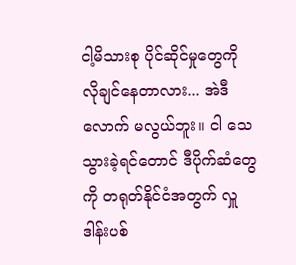ငါ့မိသားစု ပိုင်ဆိုင်မှုတွေကို လိုချင်နေတာလား... အဲဒီလောက် မလွယ်ဘူး။ ငါ သေသွားခဲ့ရင်တောင် ဒီပိုက်ဆံတွေကို တရုတ်နိုင်ငံအတွက် လှူဒါန်းပစ်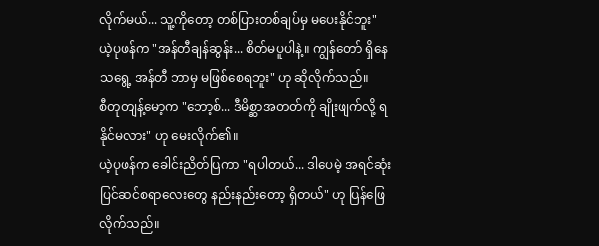လိုက်မယ်... သူ့ကိုတော့ တစ်ပြားတစ်ချပ်မှ မပေးနိုင်ဘူး"
ယဲ့ပုဖန်က "အန်တီချန်ဆွန်း... စိတ်မပူပါနဲ့။ ကျွန်တော် ရှိနေသရွေ့ အန်တီ ဘာမှ မဖြစ်စေရဘူး" ဟု ဆိုလိုက်သည်။
စီတုတျန့်မော့က "ဘော့စ်... ဒီမိစ္ဆာအတတ်ကို ချိုးဖျက်လို့ ရနိုင်မလား" ဟု မေးလိုက်၏။
ယဲ့ပုဖန်က ခေါင်းညိတ်ပြကာ "ရပါတယ်... ဒါပေမဲ့ အရင်ဆုံး ပြင်ဆင်စရာလေးတွေ နည်းနည်းတော့ ရှိတယ်" ဟု ပြန်ဖြေလိုက်သည်။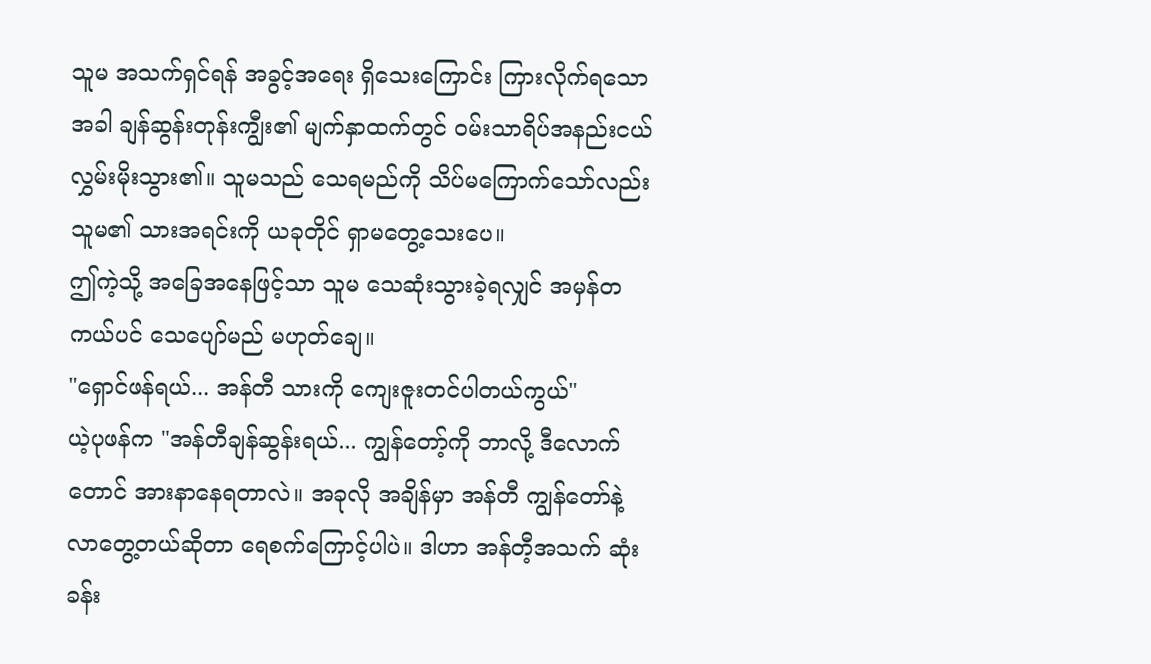သူမ အသက်ရှင်ရန် အခွင့်အရေး ရှိသေးကြောင်း ကြားလိုက်ရသောအခါ ချန်ဆွန်းတုန်းကျွီး၏ မျက်နှာထက်တွင် ဝမ်းသာရိပ်အနည်းငယ် လွှမ်းမိုးသွား၏။ သူမသည် သေရမည်ကို သိပ်မကြောက်သော်လည်း သူမ၏ သားအရင်းကို ယခုတိုင် ရှာမတွေ့သေးပေ။
ဤကဲ့သို့ အခြေအနေဖြင့်သာ သူမ သေဆုံးသွားခဲ့ရလျှင် အမှန်တကယ်ပင် သေပျော်မည် မဟုတ်ချေ။
"ရှောင်ဖန်ရယ်... အန်တီ သားကို ကျေးဇူးတင်ပါတယ်ကွယ်"
ယဲ့ပုဖန်က "အန်တီချန်ဆွန်းရယ်... ကျွန်တော့်ကို ဘာလို့ ဒီလောက်တောင် အားနာနေရတာလဲ။ အခုလို အချိန်မှာ အန်တီ ကျွန်တော်နဲ့ လာတွေ့တယ်ဆိုတာ ရေစက်ကြောင့်ပါပဲ။ ဒါဟာ အန်တီ့အသက် ဆုံးခန်း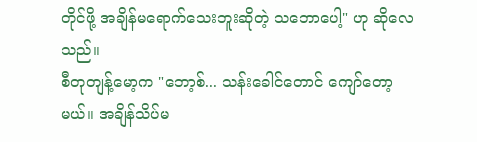တိုင်ဖို့ အချိန်မရောက်သေးဘူးဆိုတဲ့ သဘောပေါ့" ဟု ဆိုလေသည်။
စီတုတျန့်မော့က "ဘော့စ်... သန်းခေါင်တောင် ကျော်တော့မယ်။ အချိန်သိပ်မ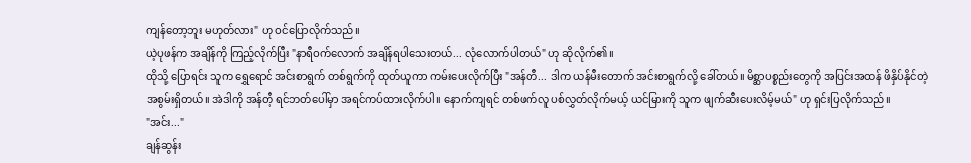ကျန်တော့ဘူး မဟုတ်လား" ဟု ဝင်ပြောလိုက်သည်။
ယဲ့ပုဖန်က အချိန်ကို ကြည့်လိုက်ပြီး "နာရီဝက်လောက် အချိန်ရပါသေးတယ်... လုံလောက်ပါတယ်" ဟု ဆိုလိုက်၏။
ထိုသို့ ပြောရင်း သူက ရွှေရောင် အင်းစာရွက် တစ်ရွက်ကို ထုတ်ယူကာ ကမ်းပေးလိုက်ပြီး "အန်တီ... ဒါက ယန်မီးတောက် အင်းစာရွက်လို့ ခေါ်တယ်။ မိစ္ဆာပစ္စည်းတွေကို အပြင်းအထန် ဖိနှိပ်နိုင်တဲ့ အစွမ်းရှိတယ်။ အဲဒါကို အန်တီ့ ရင်ဘတ်ပေါ်မှာ အရင်ကပ်ထားလိုက်ပါ။ နောက်ကျရင် တစ်ဖက်လူ ပစ်လွှတ်လိုက်မယ့် ယင်မြားကို သူက ဖျက်ဆီးပေးလိမ့်မယ်" ဟု ရှင်းပြလိုက်သည်။
"အင်း..."
ချန်ဆွန်း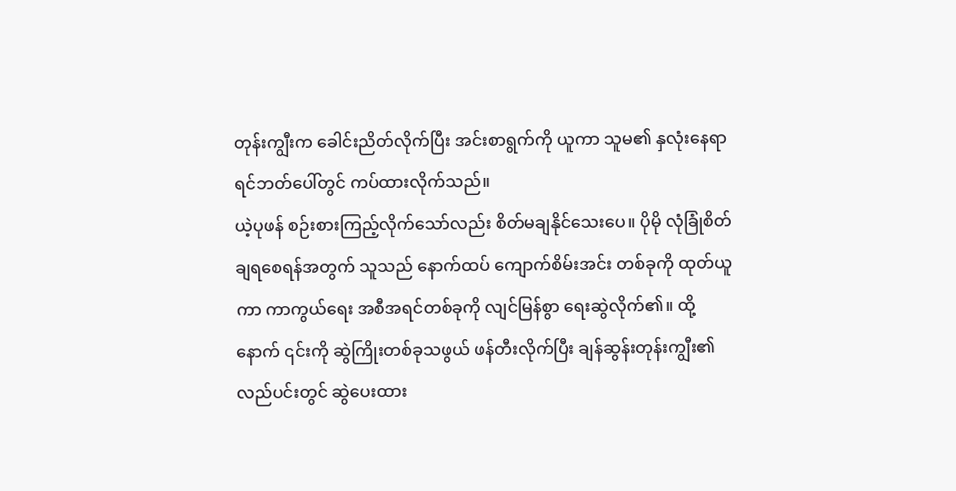တုန်းကျွီးက ခေါင်းညိတ်လိုက်ပြီး အင်းစာရွက်ကို ယူကာ သူမ၏ နှလုံးနေရာ ရင်ဘတ်ပေါ်တွင် ကပ်ထားလိုက်သည်။
ယဲ့ပုဖန် စဉ်းစားကြည့်လိုက်သော်လည်း စိတ်မချနိုင်သေးပေ။ ပိုမို လုံခြုံစိတ်ချရစေရန်အတွက် သူသည် နောက်ထပ် ကျောက်စိမ်းအင်း တစ်ခုကို ထုတ်ယူကာ ကာကွယ်ရေး အစီအရင်တစ်ခုကို လျင်မြန်စွာ ရေးဆွဲလိုက်၏။ ထို့နောက် ၎င်းကို ဆွဲကြိုးတစ်ခုသဖွယ် ဖန်တီးလိုက်ပြီး ချန်ဆွန်းတုန်းကျွီး၏ လည်ပင်းတွင် ဆွဲပေးထား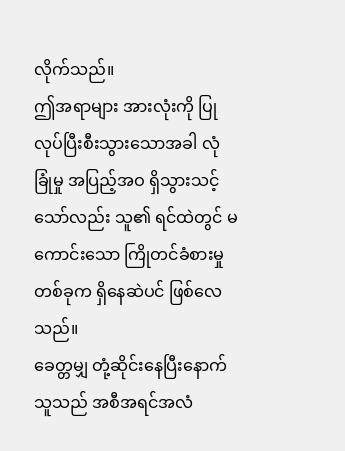လိုက်သည်။
ဤအရာများ အားလုံးကို ပြုလုပ်ပြီးစီးသွားသောအခါ လုံခြုံမှု အပြည့်အဝ ရှိသွားသင့်သော်လည်း သူ၏ ရင်ထဲတွင် မကောင်းသော ကြိုတင်ခံစားမှု တစ်ခုက ရှိနေဆဲပင် ဖြစ်လေသည်။
ခေတ္တမျှ တုံ့ဆိုင်းနေပြီးနောက် သူသည် အစီအရင်အလံ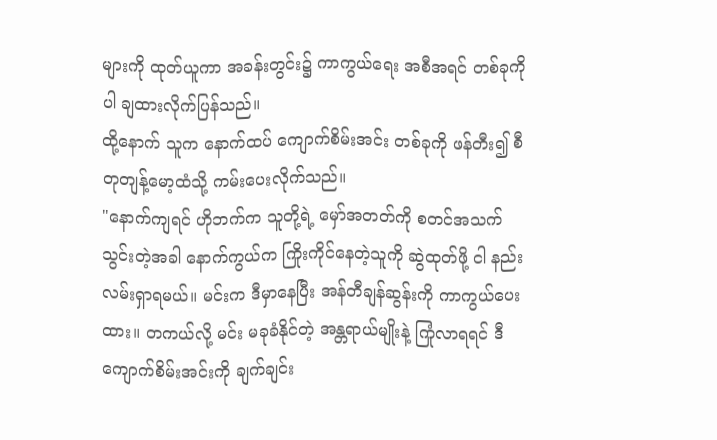များကို ထုတ်ယူကာ အခန်းတွင်း၌ ကာကွယ်ရေး အစီအရင် တစ်ခုကိုပါ ချထားလိုက်ပြန်သည်။
ထို့နောက် သူက နောက်ထပ် ကျောက်စိမ်းအင်း တစ်ခုကို ဖန်တီး၍ စီတုတျန့်မော့ထံသို့ ကမ်းပေးလိုက်သည်။
"နောက်ကျရင် ဟိုဘက်က သူတို့ရဲ့ မှော်အတတ်ကို စတင်အသက်သွင်းတဲ့အခါ နောက်ကွယ်က ကြိုးကိုင်နေတဲ့သူကို ဆွဲထုတ်ဖို့ ငါ နည်းလမ်းရှာရမယ်။ မင်းက ဒီမှာနေပြီး အန်တီချန်ဆွန်းကို ကာကွယ်ပေးထား။ တကယ်လို့ မင်း မခုခံနိုင်တဲ့ အန္တရာယ်မျိုးနဲ့ ကြုံလာရရင် ဒီကျောက်စိမ်းအင်းကို ချက်ချင်း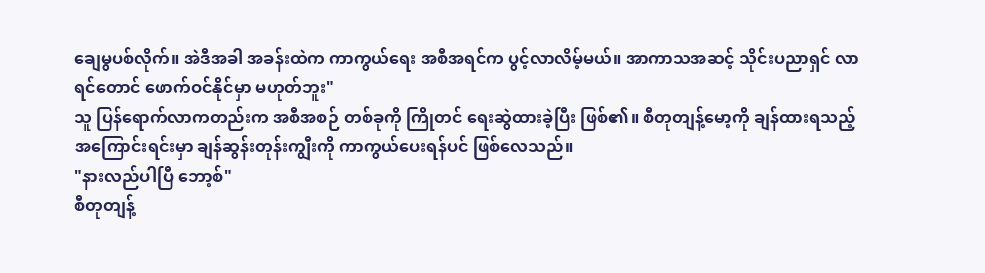ချေမွပစ်လိုက်။ အဲဒီအခါ အခန်းထဲက ကာကွယ်ရေး အစီအရင်က ပွင့်လာလိမ့်မယ်။ အာကာသအဆင့် သိုင်းပညာရှင် လာရင်တောင် ဖောက်ဝင်နိုင်မှာ မဟုတ်ဘူး"
သူ ပြန်ရောက်လာကတည်းက အစီအစဉ် တစ်ခုကို ကြိုတင် ရေးဆွဲထားခဲ့ပြီး ဖြစ်၏။ စီတုတျန့်မော့ကို ချန်ထားရသည့် အကြောင်းရင်းမှာ ချန်ဆွန်းတုန်းကျွီးကို ကာကွယ်ပေးရန်ပင် ဖြစ်လေသည်။
"နားလည်ပါပြီ ဘော့စ်"
စီတုတျန့်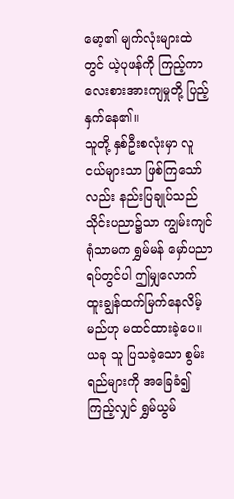မော့၏ မျက်လုံးများထဲတွင် ယဲ့ပုဖန်ကို ကြည့်ကာ လေးစားအားကျမှုတို့ ပြည့်နှက်နေ၏။
သူတို့ နှစ်ဦးစလုံးမှာ လူငယ်များသာ ဖြစ်ကြသော်လည်း နည်းပြချုပ်သည် သိုင်းပညာ၌သာ ကျွမ်းကျင်ရုံသာမက ရွှမ်မန် မှော်ပညာရပ်တွင်ပါ ဤမျှလောက် ထူးချွန်ထက်မြက်နေလိမ့်မည်ဟု မထင်ထားခဲ့ပေ။ ယခု သူ ပြသခဲ့သော စွမ်းရည်များကို အခြေခံ၍ ကြည့်လျှင် ရွှမ်ယွမ်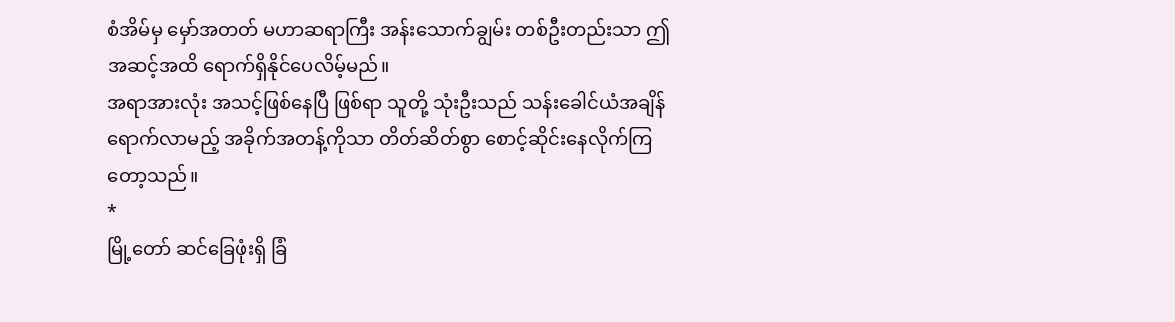စံအိမ်မှ မှော်အတတ် မဟာဆရာကြီး အန်းသောက်ချွမ်း တစ်ဦးတည်းသာ ဤအဆင့်အထိ ရောက်ရှိနိုင်ပေလိမ့်မည်။
အရာအားလုံး အသင့်ဖြစ်နေပြီ ဖြစ်ရာ သူတို့ သုံးဦးသည် သန်းခေါင်ယံအချိန် ရောက်လာမည့် အခိုက်အတန့်ကိုသာ တိတ်ဆိတ်စွာ စောင့်ဆိုင်းနေလိုက်ကြတော့သည်။
*
မြို့တော် ဆင်ခြေဖုံးရှိ ခြံ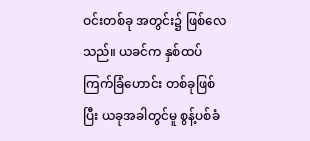ဝင်းတစ်ခု အတွင်း၌ ဖြစ်လေသည်။ ယခင်က နှစ်ထပ် ကြက်ခြံဟောင်း တစ်ခုဖြစ်ပြီး ယခုအခါတွင်မူ စွန့်ပစ်ခံ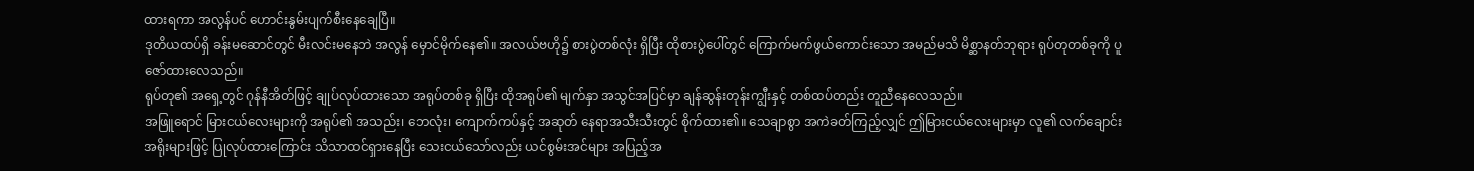ထားရကာ အလွန်ပင် ဟောင်းနွမ်းပျက်စီးနေချေပြီ။
ဒုတိယထပ်ရှိ ခန်းမဆောင်တွင် မီးလင်းမနေဘဲ အလွန် မှောင်မိုက်နေ၏။ အလယ်ဗဟို၌ စားပွဲတစ်လုံး ရှိပြီး ထိုစားပွဲပေါ်တွင် ကြောက်မက်ဖွယ်ကောင်းသော အမည်မသိ မိစ္ဆာနတ်ဘုရား ရုပ်တုတစ်ခုကို ပူဇော်ထားလေသည်။
ရုပ်တု၏ အရှေ့တွင် ဂုန်နီအိတ်ဖြင့် ချုပ်လုပ်ထားသော အရုပ်တစ်ခု ရှိပြီး ထိုအရုပ်၏ မျက်နှာ အသွင်အပြင်မှာ ချန်ဆွန်းတုန်းကျွီးနှင့် တစ်ထပ်တည်း တူညီနေလေသည်။
အဖြူရောင် မြားငယ်လေးများကို အရုပ်၏ အသည်း၊ ဘေလုံး၊ ကျောက်ကပ်နှင့် အဆုတ် နေရာအသီးသီးတွင် စိုက်ထား၏။ သေချာစွာ အကဲခတ်ကြည့်လျှင် ဤမြားငယ်လေးများမှာ လူ၏ လက်ချောင်းအရိုးများဖြင့် ပြုလုပ်ထားကြောင်း သိသာထင်ရှားနေပြီး သေးငယ်သော်လည်း ယင်စွမ်းအင်များ အပြည့်အ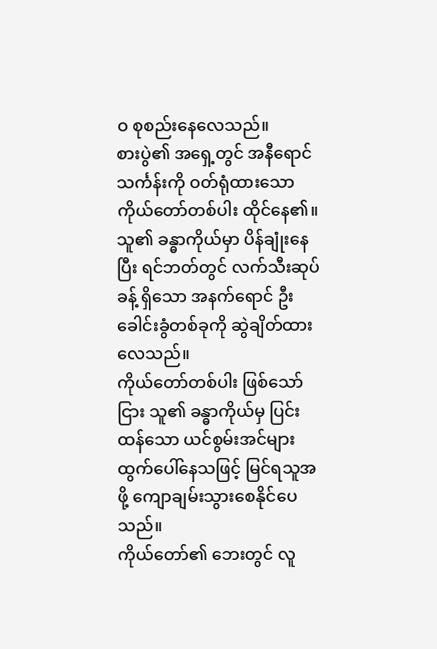ဝ စုစည်းနေလေသည်။
စားပွဲ၏ အရှေ့တွင် အနီရောင် သင်္ကန်းကို ဝတ်ရုံထားသော ကိုယ်တော်တစ်ပါး ထိုင်နေ၏။ သူ၏ ခန္ဓာကိုယ်မှာ ပိန်ချုံးနေပြီး ရင်ဘတ်တွင် လက်သီးဆုပ်ခန့် ရှိသော အနက်ရောင် ဦးခေါင်းခွံတစ်ခုကို ဆွဲချိတ်ထားလေသည်။
ကိုယ်တော်တစ်ပါး ဖြစ်သော်ငြား သူ၏ ခန္ဓာကိုယ်မှ ပြင်းထန်သော ယင်စွမ်းအင်များ ထွက်ပေါ်နေသဖြင့် မြင်ရသူအဖို့ ကျောချမ်းသွားစေနိုင်ပေသည်။
ကိုယ်တော်၏ ဘေးတွင် လူ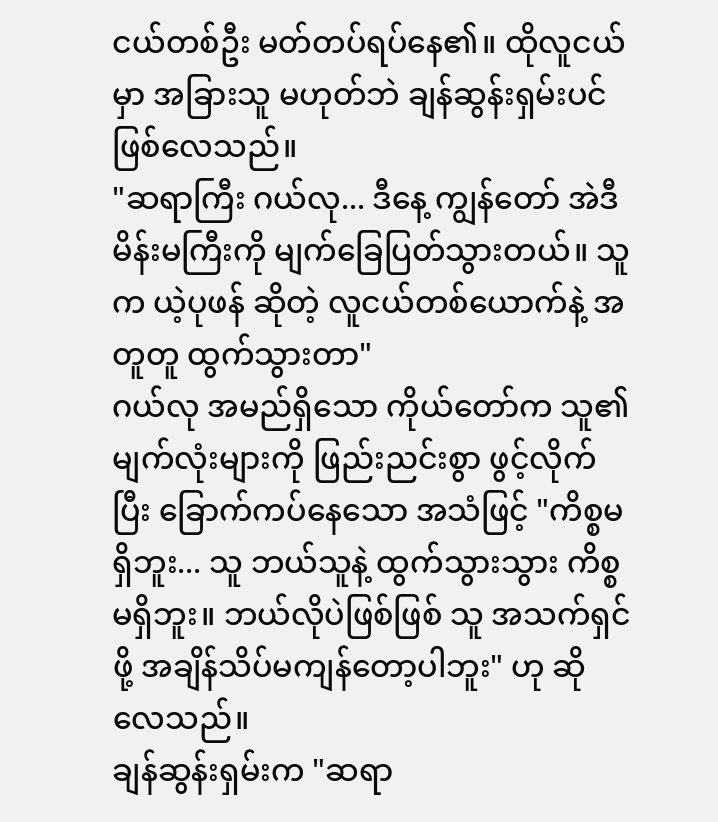ငယ်တစ်ဦး မတ်တပ်ရပ်နေ၏။ ထိုလူငယ်မှာ အခြားသူ မဟုတ်ဘဲ ချန်ဆွန်းရှမ်းပင် ဖြစ်လေသည်။
"ဆရာကြီး ဂယ်လု... ဒီနေ့ ကျွန်တော် အဲဒီ မိန်းမကြီးကို မျက်ခြေပြတ်သွားတယ်။ သူက ယဲ့ပုဖန် ဆိုတဲ့ လူငယ်တစ်ယောက်နဲ့ အတူတူ ထွက်သွားတာ"
ဂယ်လု အမည်ရှိသော ကိုယ်တော်က သူ၏ မျက်လုံးများကို ဖြည်းညင်းစွာ ဖွင့်လိုက်ပြီး ခြောက်ကပ်နေသော အသံဖြင့် "ကိစ္စမရှိဘူး... သူ ဘယ်သူနဲ့ ထွက်သွားသွား ကိစ္စမရှိဘူး။ ဘယ်လိုပဲဖြစ်ဖြစ် သူ အသက်ရှင်ဖို့ အချိန်သိပ်မကျန်တော့ပါဘူး" ဟု ဆိုလေသည်။
ချန်ဆွန်းရှမ်းက "ဆရာ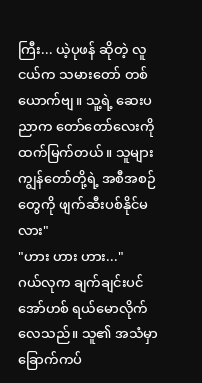ကြီး... ယဲ့ပုဖန် ဆိုတဲ့ လူငယ်က သမားတော် တစ်ယောက်ဗျ။ သူ့ရဲ့ ဆေးပညာက တော်တော်လေးကို ထက်မြက်တယ်။ သူများ ကျွန်တော်တို့ရဲ့ အစီအစဉ်တွေကို ဖျက်ဆီးပစ်နိုင်မလား"
"ဟား ဟား ဟား..."
ဂယ်လုက ချက်ချင်းပင် အော်ဟစ် ရယ်မောလိုက်လေသည်။ သူ၏ အသံမှာ ခြောက်ကပ်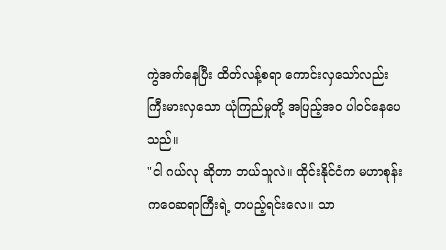ကွဲအက်နေပြီး ထိတ်လန့်စရာ ကောင်းလှသော်လည်း ကြီးမားလှသော ယုံကြည်မှုတို့ အပြည့်အဝ ပါဝင်နေပေသည်။
"ငါ ဂယ်လု ဆိုတာ ဘယ်သူလဲ။ ထိုင်းနိုင်ငံက မဟာစုန်းကဝေဆရာကြီးရဲ့ တပည့်ရင်းလေ။ သာ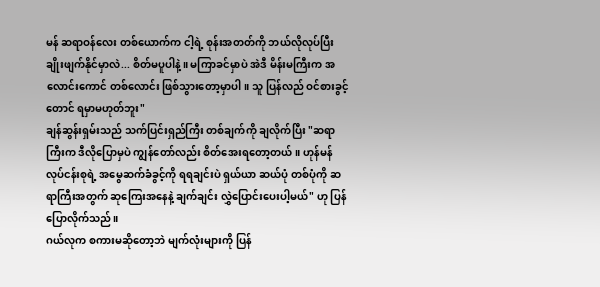မန် ဆရာဝန်လေး တစ်ယောက်က ငါ့ရဲ့ စုန်းအတတ်ကို ဘယ်လိုလုပ်ပြီး ချိုးဖျက်နိုင်မှာလဲ... စိတ်မပူပါနဲ့။ မကြာခင်မှာပဲ အဲဒီ မိန်းမကြီးက အလောင်းကောင် တစ်လောင်း ဖြစ်သွားတော့မှာပါ။ သူ ပြန်လည် ဝင်စားခွင့်တောင် ရမှာမဟုတ်ဘူး"
ချန်ဆွန်းရှမ်းသည် သက်ပြင်းရှည်ကြီး တစ်ချက်ကို ချလိုက်ပြီး "ဆရာကြီးက ဒီလိုပြောမှပဲ ကျွန်တော်လည်း စိတ်အေးရတော့တယ်။ ဟုန်မန် လုပ်ငန်းစုရဲ့ အမွေဆက်ခံခွင့်ကို ရရချင်းပဲ ရှယ်ယာ ဆယ်ပုံ တစ်ပုံကို ဆရာကြီးအတွက် ဆုကြေးအနေနဲ့ ချက်ချင်း လွှဲပြောင်းပေးပါ့မယ်" ဟု ပြန်ပြောလိုက်သည်။
ဂယ်လုက စကားမဆိုတော့ဘဲ မျက်လုံးများကို ပြန်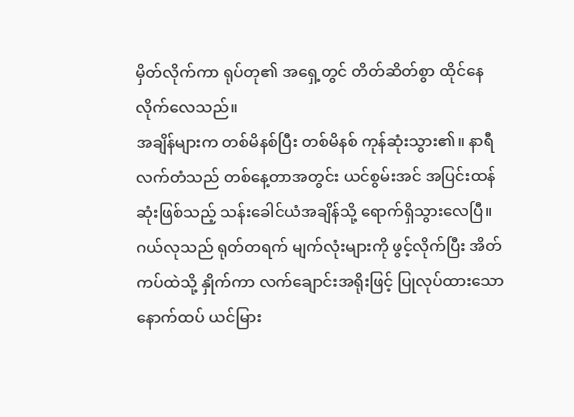မှိတ်လိုက်ကာ ရုပ်တု၏ အရှေ့တွင် တိတ်ဆိတ်စွာ ထိုင်နေလိုက်လေသည်။
အချိန်များက တစ်မိနစ်ပြီး တစ်မိနစ် ကုန်ဆုံးသွား၏။ နာရီလက်တံသည် တစ်နေ့တာအတွင်း ယင်စွမ်းအင် အပြင်းထန်ဆုံးဖြစ်သည့် သန်းခေါင်ယံအချိန်သို့ ရောက်ရှိသွားလေပြီ။
ဂယ်လုသည် ရုတ်တရက် မျက်လုံးများကို ဖွင့်လိုက်ပြီး အိတ်ကပ်ထဲသို့ နှိုက်ကာ လက်ချောင်းအရိုးဖြင့် ပြုလုပ်ထားသော နောက်ထပ် ယင်မြား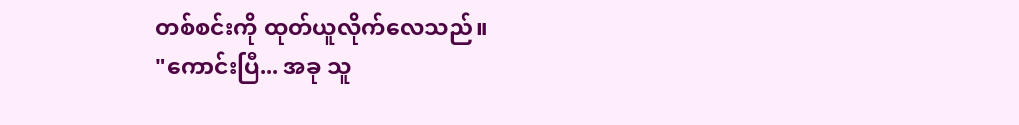တစ်စင်းကို ထုတ်ယူလိုက်လေသည်။
"ကောင်းပြီ... အခု သူ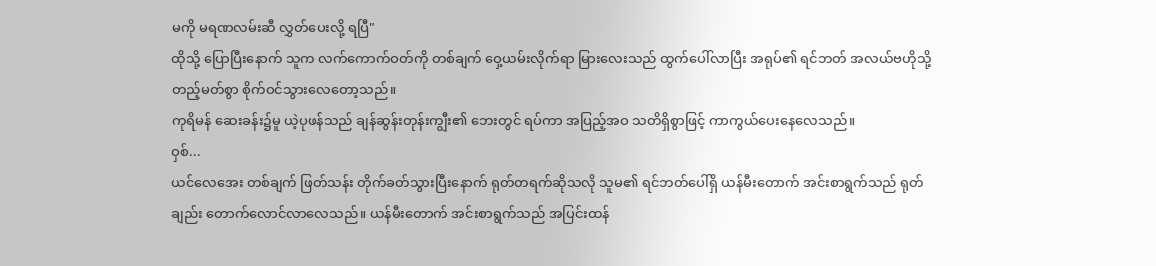မကို မရဏလမ်းဆီ လွှတ်ပေးလို့ ရပြီ"
ထိုသို့ ပြောပြီးနောက် သူက လက်ကောက်ဝတ်ကို တစ်ချက် ဝှေ့ယမ်းလိုက်ရာ မြားလေးသည် ထွက်ပေါ်လာပြီး အရုပ်၏ ရင်ဘတ် အလယ်ဗဟိုသို့ တည့်မတ်စွာ စိုက်ဝင်သွားလေတော့သည်။
ကုရိမန် ဆေးခန်း၌မူ ယဲ့ပုဖန်သည် ချန်ဆွန်းတုန်းကျွီး၏ ဘေးတွင် ရပ်ကာ အပြည့်အဝ သတိရှိစွာဖြင့် ကာကွယ်ပေးနေလေသည်။
ဝှစ်...
ယင်လေအေး တစ်ချက် ဖြတ်သန်း တိုက်ခတ်သွားပြီးနောက် ရုတ်တရက်ဆိုသလို သူမ၏ ရင်ဘတ်ပေါ်ရှိ ယန်မီးတောက် အင်းစာရွက်သည် ရုတ်ချည်း တောက်လောင်လာလေသည်။ ယန်မီးတောက် အင်းစာရွက်သည် အပြင်းထန်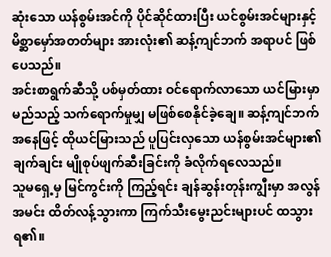ဆုံးသော ယန်စွမ်းအင်ကို ပိုင်ဆိုင်ထားပြီး ယင်စွမ်းအင်များနှင့် မိစ္ဆာမှော်အတတ်များ အားလုံး၏ ဆန့်ကျင်ဘက် အရာပင် ဖြစ်ပေသည်။
အင်းစာရွက်ဆီသို့ ပစ်မှတ်ထား ဝင်ရောက်လာသော ယင်မြားမှာ မည်သည့် သက်ရောက်မှုမျှ မဖြစ်စေနိုင်ခဲ့ချေ။ ဆန့်ကျင်ဘက်အနေဖြင့် ထိုယင်မြားသည် ပူပြင်းလှသော ယန်စွမ်းအင်များ၏ ချက်ချင်း မျိုစုပ်ဖျက်ဆီးခြင်းကို ခံလိုက်ရလေသည်။
သူမရှေ့မှ မြင်ကွင်းကို ကြည့်ရင်း ချန်ဆွန်းတုန်းကျွီးမှာ အလွန်အမင်း ထိတ်လန့်သွားကာ ကြက်သီးမွေးညင်းများပင် ထသွားရ၏။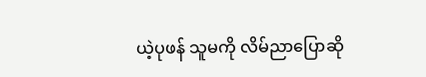ယဲ့ပုဖန် သူမကို လိမ်ညာပြောဆို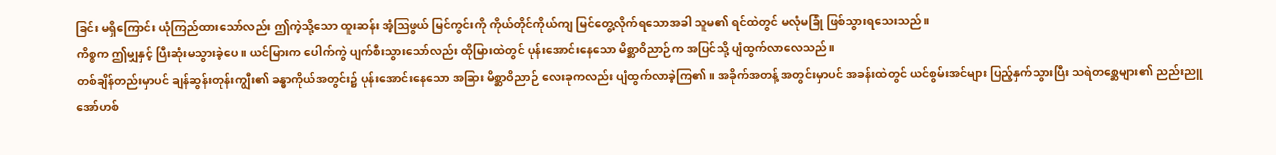ခြင်း မရှိကြောင်း ယုံကြည်ထားသော်လည်း ဤကဲ့သို့သော ထူးဆန်း အံ့ဩဖွယ် မြင်ကွင်းကို ကိုယ်တိုင်ကိုယ်ကျ မြင်တွေ့လိုက်ရသောအခါ သူမ၏ ရင်ထဲတွင် မလုံမခြုံ ဖြစ်သွားရသေးသည်။
ကိစ္စက ဤမျှနှင့် ပြီးဆုံးမသွားခဲ့ပေ။ ယင်မြားက ပေါက်ကွဲ ပျက်စီးသွားသော်လည်း ထိုမြားထဲတွင် ပုန်းအောင်းနေသော မိစ္ဆာဝိညာဉ်က အပြင်သို့ ပျံထွက်လာလေသည်။
တစ်ချိန်တည်းမှာပင် ချန်ဆွန်းတုန်းကျွီး၏ ခန္ဓာကိုယ်အတွင်း၌ ပုန်းအောင်းနေသော အခြား မိစ္ဆာဝိညာဉ် လေးခုကလည်း ပျံထွက်လာခဲ့ကြ၏။ အခိုက်အတန့် အတွင်းမှာပင် အခန်းထဲတွင် ယင်စွမ်းအင်များ ပြည့်နှက်သွားပြီး သရဲတစ္ဆေများ၏ ညည်းညူအော်ဟစ်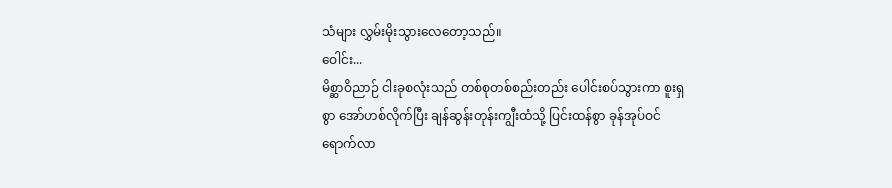သံများ လွှမ်းမိုးသွားလေတော့သည်။
ဝေါင်း...
မိစ္ဆာဝိညာဉ် ငါးခုစလုံးသည် တစ်စုတစ်စည်းတည်း ပေါင်းစပ်သွားကာ စူးရှစွာ အော်ဟစ်လိုက်ပြီး ချန်ဆွန်းတုန်းကျွီးထံသို့ ပြင်းထန်စွာ ခုန်အုပ်ဝင်ရောက်လာ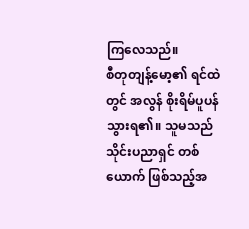ကြလေသည်။
စီတုတျန့်မော့၏ ရင်ထဲတွင် အလွန် စိုးရိမ်ပူပန်သွားရ၏။ သူမသည် သိုင်းပညာရှင် တစ်ယောက် ဖြစ်သည့်အ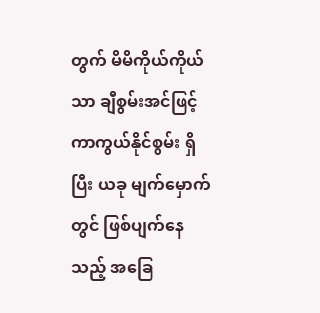တွက် မိမိကိုယ်ကိုယ်သာ ချီစွမ်းအင်ဖြင့် ကာကွယ်နိုင်စွမ်း ရှိပြီး ယခု မျက်မှောက်တွင် ဖြစ်ပျက်နေသည့် အခြေ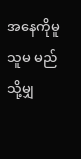အနေကိုမူ သူမ မည်သို့မျှ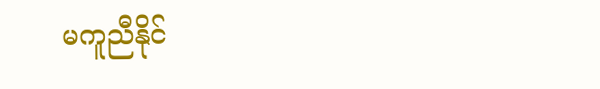မကူညီနိုင်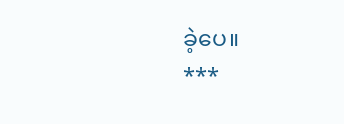ခဲ့ပေ။
***